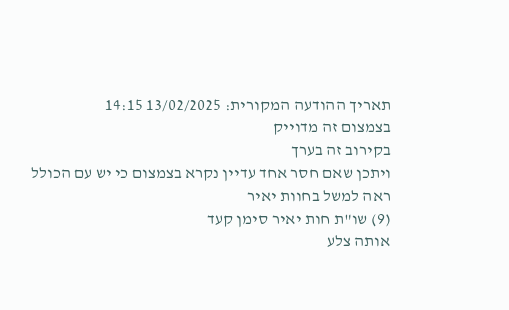תאריך ההודעה המקורית: 13/02/2025 14:15
בצמצום זה מדוייק
בקירוב זה בערך
ויתכן שאם חסר אחד עדיין נקרא בצמצום כי יש עם הכולל
ראה למשל בחוות יאיר
(9) שו"ת חות יאיר סימן קעד
אותה צלע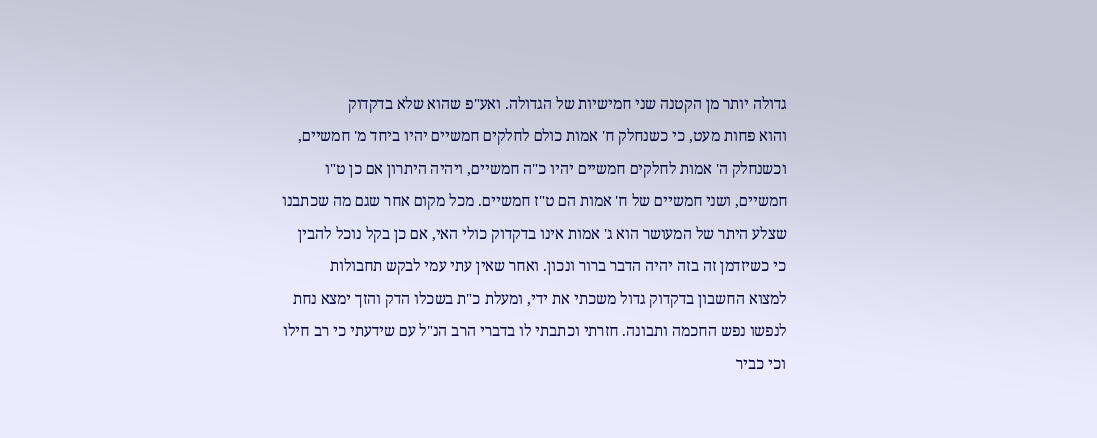גדולה יותר מן הקטנה שני חמישיות של הגדולה. ואע"פ שהוא שלא בדקדוק
והוא פחות מעט, כי כשנחלק ח' אמות כולם לחלקים חמשיים יהיו ביחד מ' חמשיים,
וכשנחלק ה' אמות לחלקים חמשיים יהיו כ"ה חמשיים, ויהיה היתרון אם כן ט"ו
חמשיים, ושני חמשיים של ח' אמות הם ט"ז חמשיים. מכל מקום אחר שגם מה שכתבנו
שצלע היתר של המעושר הוא ג' אמות אינו בדקדוק כולי האי, אם כן בקל נוכל להבין
כי כשיזדמן זה בזה יהיה הדבר ברור ונכון. ואחר שאין עתי עמי לבקש תחבולות
למצוא החשבון בדקדוק גדול משכתי את ידי, ומעלת כ"ת בשכלו הדק והזך ימצא נחת
לנפשו נפש החכמה ותבונה. חזרתי וכתבתי לו בדברי הרב הנ"ל עם שידעתי כי רב חילו
וכי כביר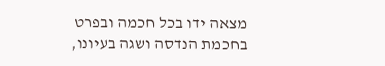מצאה ידו בכל חכמה ובפרט בחכמת הנדסה ושגה בעיונו,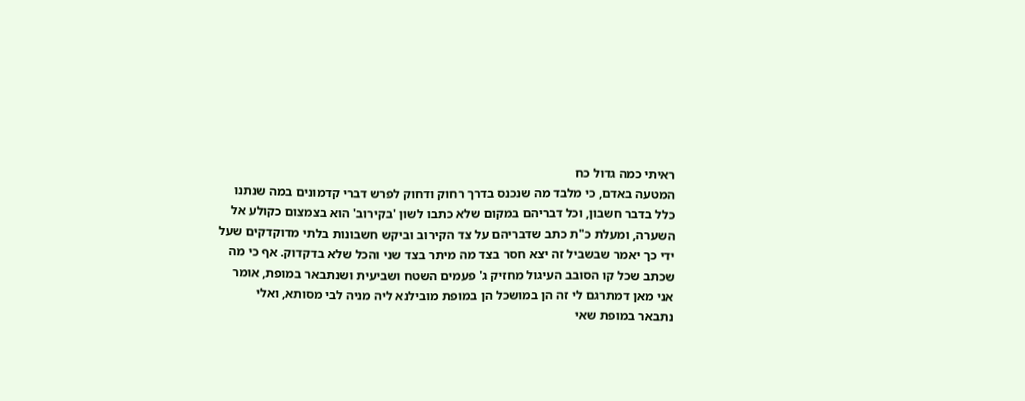ראיתי כמה גדול כח
המטעה באדם, כי מלבד מה שנכנס בדרך רחוק ודחוק לפרש דברי קדמונים במה שנתנו
כלל בדבר חשבון, וכל דבריהם במקום שלא כתבו לשון 'בקירוב' הוא בצמצום כקולע אל
השערה, ומעלת כ"ת כתב שדבריהם על צד הקירוב וביקש חשבונות בלתי מדוקדקים שעל
ידי כך יאמר שבשביל זה יצא חסר בצד מה מיתר בצד שני והכל שלא בדקדוק. אף כי מה
שכתב שכל קו הסובב העיגול מחזיק ג' פעמים השטח ושביעית ושנתבאר במופת, אומר
אני מאן דמתרגם לי זה הן במושכל הן במופת מובילנא ליה מניה לבי מסותא, ואלי
נתבאר במופת שאי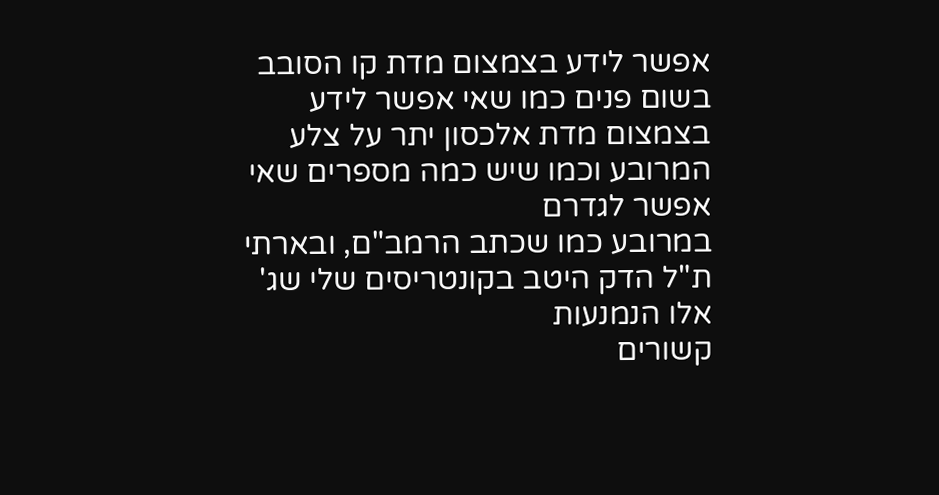אפשר לידע בצמצום מדת קו הסובב בשום פנים כמו שאי אפשר לידע
בצמצום מדת אלכסון יתר על צלע המרובע וכמו שיש כמה מספרים שאי אפשר לגדרם
במרובע כמו שכתב הרמב"ם, ובארתי ת"ל הדק היטב בקונטריסים שלי שג' אלו הנמנעות
קשורים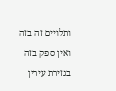ותלויים זה בזה ואין ספק בזה בגזירת עירין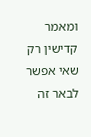ומאמר קדישין רק שאי אפשר
לבאר זה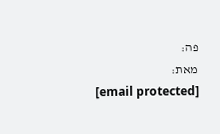פה:
מאת:
[email protected]